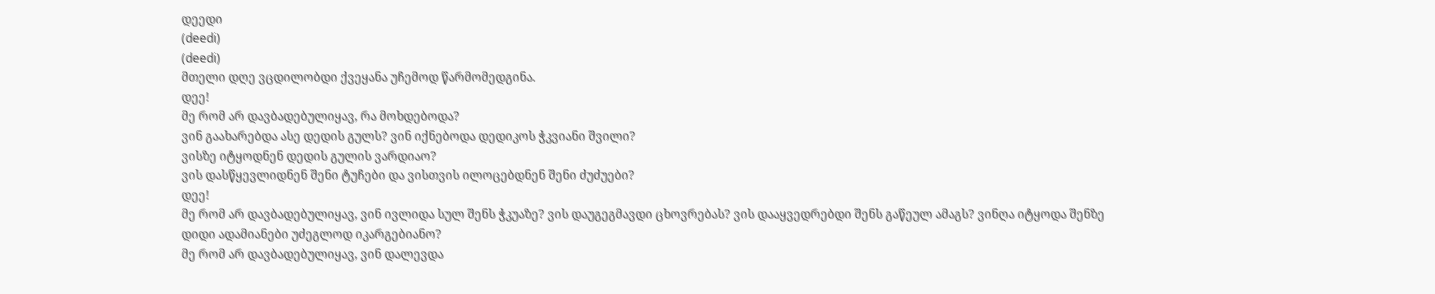დეედი
(deedi)
(deedi)
მთელი დღე ვცდილობდი ქვეყანა უჩემოდ წარმომედგინა.
დეე!
მე რომ არ დავბადებულიყავ, რა მოხდებოდა?
ვინ გაახარებდა ასე დედის გულს? ვინ იქნებოდა დედიკოს ჭკვიანი შვილი?
ვისზე იტყოდნენ დედის გულის ვარდიაო?
ვის დასწყევლიდნენ შენი ტუჩები და ვისთვის ილოცებდნენ შენი ძუძუები?
დეე!
მე რომ არ დავბადებულიყავ, ვინ ივლიდა სულ შენს ჭკუაზე? ვის დაუგეგმავდი ცხოვრებას? ვის დააყვედრებდი შენს გაწეულ ამაგს? ვინღა იტყოდა შენზე დიდი ადამიანები უძეგლოდ იკარგებიანო?
მე რომ არ დავბადებულიყავ, ვინ დალევდა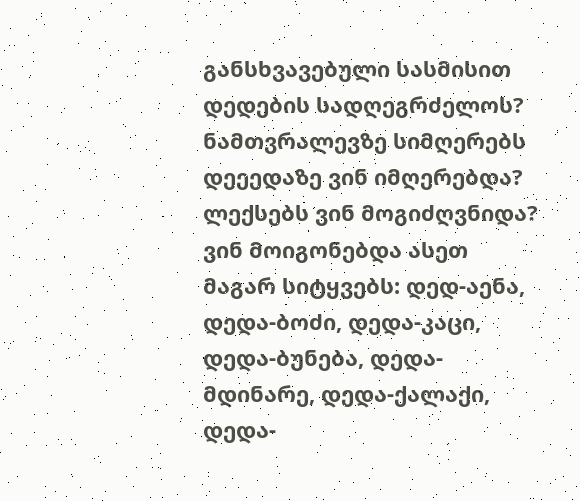განსხვავებული სასმისით დედების სადღეგრძელოს? ნამთვრალევზე სიმღერებს დეეედაზე ვინ იმღერებდა? ლექსებს ვინ მოგიძღვნიდა? ვინ მოიგონებდა ასეთ მაგარ სიტყვებს: დედ-აენა, დედა-ბოძი, დედა-კაცი, დედა-ბუნება, დედა-მდინარე, დედა-ქალაქი, დედა-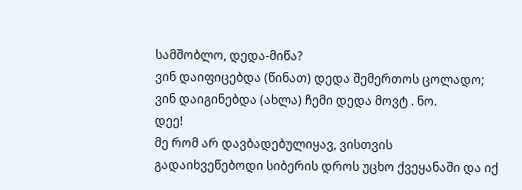სამშობლო, დედა-მიწა?
ვინ დაიფიცებდა (წინათ) დედა შემერთოს ცოლადო; ვინ დაიგინებდა (ახლა) ჩემი დედა მოვტ . ნო.
დეე!
მე რომ არ დავბადებულიყავ, ვისთვის გადაიხვეწებოდი სიბერის დროს უცხო ქვეყანაში და იქ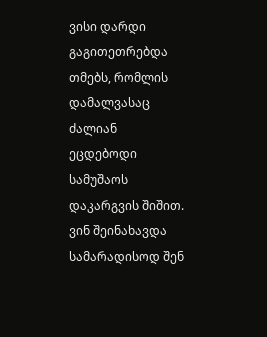ვისი დარდი გაგითეთრებდა თმებს, რომლის დამალვასაც ძალიან ეცდებოდი სამუშაოს დაკარგვის შიშით.
ვინ შეინახავდა სამარადისოდ შენ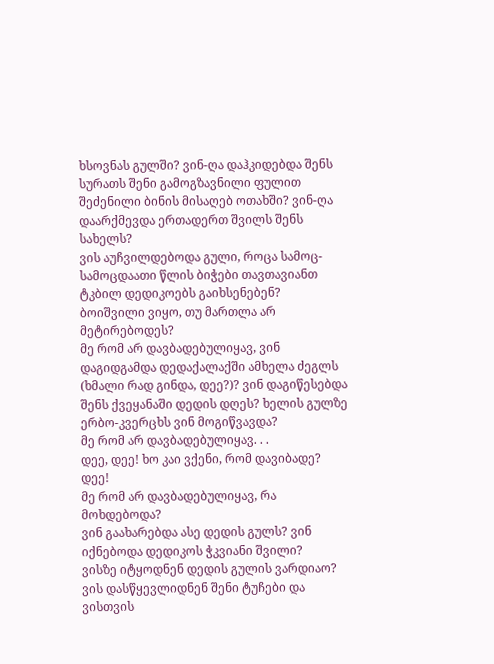ხსოვნას გულში? ვინ-ღა დაჰკიდებდა შენს სურათს შენი გამოგზავნილი ფულით შეძენილი ბინის მისაღებ ოთახში? ვინ-ღა დაარქმევდა ერთადერთ შვილს შენს სახელს?
ვის აუჩვილდებოდა გული, როცა სამოც-სამოცდაათი წლის ბიჭები თავთავიანთ ტკბილ დედიკოებს გაიხსენებენ?
ბოიშვილი ვიყო, თუ მართლა არ მეტირებოდეს?
მე რომ არ დავბადებულიყავ, ვინ დაგიდგამდა დედაქალაქში ამხელა ძეგლს (ხმალი რად გინდა, დეე?)? ვინ დაგიწესებდა შენს ქვეყანაში დედის დღეს? ხელის გულზე ერბო-კვერცხს ვინ მოგიწვავდა?
მე რომ არ დავბადებულიყავ. . .
დეე, დეე! ხო კაი ვქენი, რომ დავიბადე?
დეე!
მე რომ არ დავბადებულიყავ, რა მოხდებოდა?
ვინ გაახარებდა ასე დედის გულს? ვინ იქნებოდა დედიკოს ჭკვიანი შვილი?
ვისზე იტყოდნენ დედის გულის ვარდიაო?
ვის დასწყევლიდნენ შენი ტუჩები და ვისთვის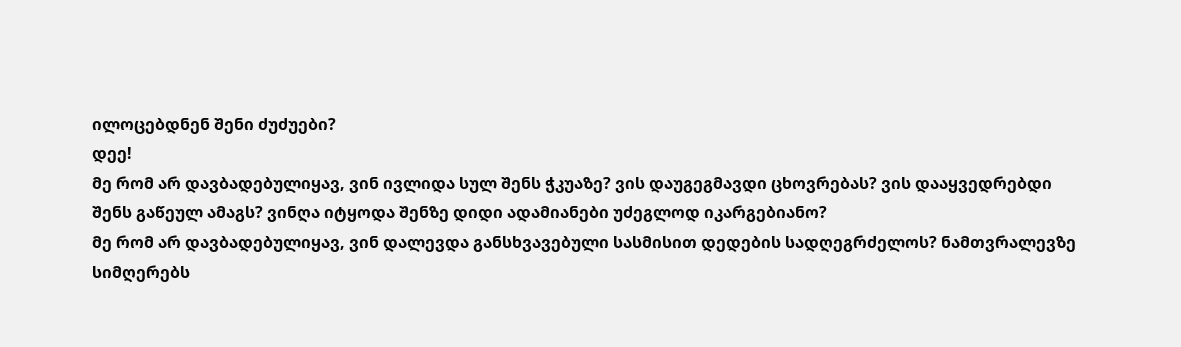ილოცებდნენ შენი ძუძუები?
დეე!
მე რომ არ დავბადებულიყავ, ვინ ივლიდა სულ შენს ჭკუაზე? ვის დაუგეგმავდი ცხოვრებას? ვის დააყვედრებდი შენს გაწეულ ამაგს? ვინღა იტყოდა შენზე დიდი ადამიანები უძეგლოდ იკარგებიანო?
მე რომ არ დავბადებულიყავ, ვინ დალევდა განსხვავებული სასმისით დედების სადღეგრძელოს? ნამთვრალევზე სიმღერებს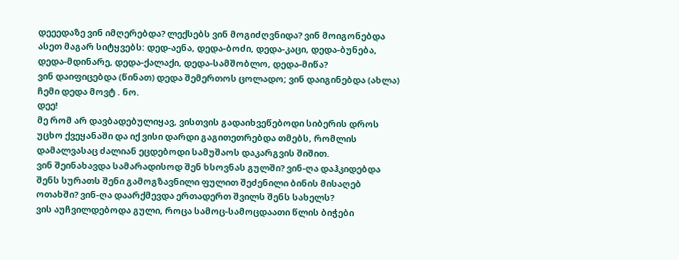დეეედაზე ვინ იმღერებდა? ლექსებს ვინ მოგიძღვნიდა? ვინ მოიგონებდა ასეთ მაგარ სიტყვებს: დედ-აენა, დედა-ბოძი, დედა-კაცი, დედა-ბუნება, დედა-მდინარე, დედა-ქალაქი, დედა-სამშობლო, დედა-მიწა?
ვინ დაიფიცებდა (წინათ) დედა შემერთოს ცოლადო; ვინ დაიგინებდა (ახლა) ჩემი დედა მოვტ . ნო.
დეე!
მე რომ არ დავბადებულიყავ, ვისთვის გადაიხვეწებოდი სიბერის დროს უცხო ქვეყანაში და იქ ვისი დარდი გაგითეთრებდა თმებს, რომლის დამალვასაც ძალიან ეცდებოდი სამუშაოს დაკარგვის შიშით.
ვინ შეინახავდა სამარადისოდ შენ ხსოვნას გულში? ვინ-ღა დაჰკიდებდა შენს სურათს შენი გამოგზავნილი ფულით შეძენილი ბინის მისაღებ ოთახში? ვინ-ღა დაარქმევდა ერთადერთ შვილს შენს სახელს?
ვის აუჩვილდებოდა გული, როცა სამოც-სამოცდაათი წლის ბიჭები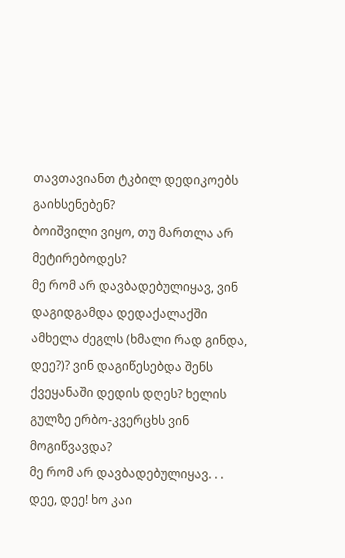თავთავიანთ ტკბილ დედიკოებს გაიხსენებენ?
ბოიშვილი ვიყო, თუ მართლა არ მეტირებოდეს?
მე რომ არ დავბადებულიყავ, ვინ დაგიდგამდა დედაქალაქში ამხელა ძეგლს (ხმალი რად გინდა, დეე?)? ვინ დაგიწესებდა შენს ქვეყანაში დედის დღეს? ხელის გულზე ერბო-კვერცხს ვინ მოგიწვავდა?
მე რომ არ დავბადებულიყავ. . .
დეე, დეე! ხო კაი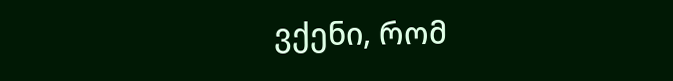ვქენი, რომ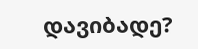დავიბადე?